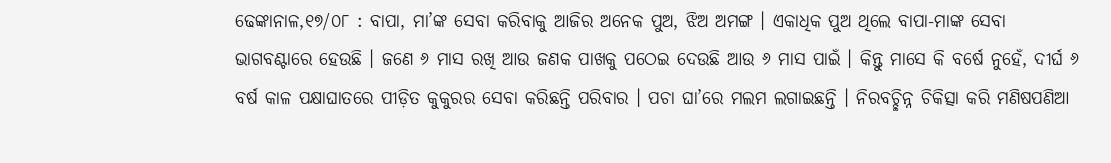ଢେଙ୍କାନାଳ,୧୭/୦୮ : ବାପା, ମା’ଙ୍କ ସେବା କରିବାକୁ ଆଜିର ଅନେକ ପୁଅ, ଝିଅ ଅମଙ୍ଗ । ଏକାଧିକ ପୁଅ ଥିଲେ ବାପା-ମାଙ୍କ ସେବା ଭାଗବଣ୍ଟାରେ ହେଉଛି । ଜଣେ ୬ ମାସ ରଖି ଆଉ ଜଣକ ପାଖକୁ ପଠେଇ ଦେଉଛି ଆଉ ୬ ମାସ ପାଇଁ । କିନ୍ତୁ ମାସେ କି ବର୍ଷେ ନୁହେଁ, ଦୀର୍ଘ ୬ ବର୍ଷ କାଳ ପକ୍ଷାଘାତରେ ପୀଡ଼ିତ କୁକୁରର ସେବା କରିଛନ୍ତି ପରିବାର । ପଚା ଘା’ରେ ମଲମ ଲଗାଇଛନ୍ତି । ନିରବଚ୍ଛିନ୍ନ ଚିକିତ୍ସା କରି ମଣିଷପଣିଆ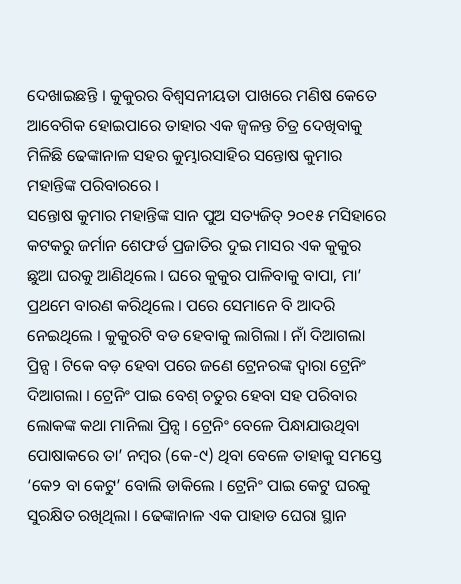ଦେଖାଇଛନ୍ତି । କୁକୁରର ବିଶ୍ୱସନୀୟତା ପାଖରେ ମଣିଷ କେତେ ଆବେଗିକ ହୋଇପାରେ ତାହାର ଏକ ଜ୍ୱଳନ୍ତ ଚିତ୍ର ଦେଖିବାକୁ ମିଳିଛି ଢେଙ୍କାନାଳ ସହର କୁମ୍ଭାରସାହିର ସନ୍ତୋଷ କୁମାର ମହାନ୍ତିଙ୍କ ପରିବାରରେ ।
ସନ୍ତୋଷ କୁମାର ମହାନ୍ତିଙ୍କ ସାନ ପୁଅ ସତ୍ୟଜିତ୍ ୨୦୧୫ ମସିହାରେ କଟକରୁ ଜର୍ମାନ ଶେଫର୍ଡ ପ୍ରଜାତିର ଦୁଇ ମାସର ଏକ କୁକୁର ଛୁଆ ଘରକୁ ଆଣିଥିଲେ । ଘରେ କୁକୁର ପାଳିବାକୁ ବାପା, ମା’ ପ୍ରଥମେ ବାରଣ କରିଥିଲେ । ପରେ ସେମାନେ ବି ଆଦରି ନେଇଥିଲେ । କୁକୁରଟି ବଡ ହେବାକୁ ଲାଗିଲା । ନାଁ ଦିଆଗଲା ପ୍ରିନ୍ସ । ଟିକେ ବଡ଼ ହେବା ପରେ ଜଣେ ଟ୍ରେନରଙ୍କ ଦ୍ୱାରା ଟ୍ରେନିଂ ଦିଆଗଲା । ଟ୍ରେନିଂ ପାଇ ବେଶ୍ ଚତୁର ହେବା ସହ ପରିବାର ଲୋକଙ୍କ କଥା ମାନିଲା ପ୍ରିନ୍ସ । ଟ୍ରେନିଂ ବେଳେ ପିନ୍ଧାଯାଉଥିବା ପୋଷାକରେ ତା’ ନମ୍ବର (କେ-୯) ଥିବା ବେଳେ ତାହାକୁ ସମସ୍ତେ ‘କେ୨ ବା କେଟୁ’ ବୋଲି ଡାକିଲେ । ଟ୍ରେନିଂ ପାଇ କେଟୁ ଘରକୁ ସୁରକ୍ଷିତ ରଖିଥିଲା । ଢେଙ୍କାନାଳ ଏକ ପାହାଡ ଘେରା ସ୍ଥାନ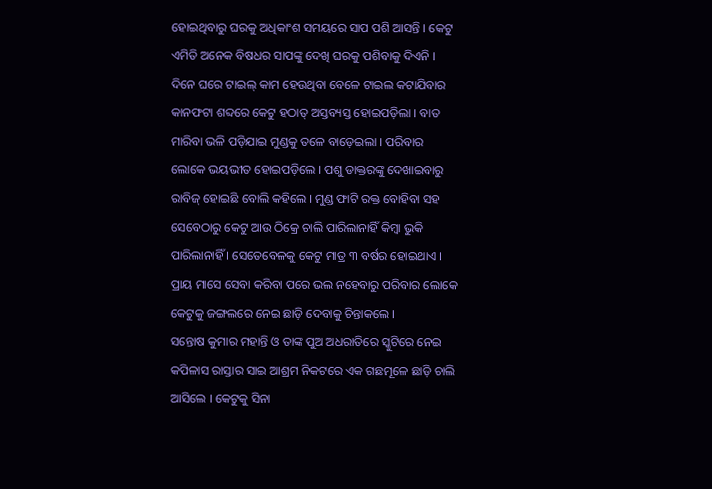ହୋଇଥିବାରୁ ଘରକୁ ଅଧିକାଂଶ ସମୟରେ ସାପ ପଶି ଆସନ୍ତି । କେଟୁ ଏମିତି ଅନେକ ବିଷଧର ସାପଙ୍କୁ ଦେଖି ଘରକୁ ପଶିବାକୁ ଦିଏନି । ଦିନେ ଘରେ ଟାଇଲ୍ କାମ ହେଉଥିବା ବେଳେ ଟାଇଲ କଟାଯିବାର କାନଫଟା ଶବ୍ଦରେ କେଟୁ ହଠାତ୍ ଅସ୍ତବ୍ୟସ୍ତ ହୋଇପଡ଼ିଲା । ବାତ ମାରିବା ଭଳି ପଡ଼ିଯାଇ ମୁଣ୍ଡକୁ ତଳେ ବାଡ଼େଇଲା । ପରିବାର ଲୋକେ ଭୟଭୀତ ହୋଇପଡ଼ିଲେ । ପଶୁ ଡାକ୍ତରଙ୍କୁ ଦେଖାଇବାରୁ ରାବିଜ୍ ହୋଇଛି ବୋଲି କହିଲେ । ମୁଣ୍ଡ ଫାଟି ରକ୍ତ ବୋହିବା ସହ ସେବେଠାରୁ କେଟୁ ଆଉ ଠିକ୍ରେ ଚାଲି ପାରିଲାନାହିଁ କିମ୍ବା ଭୁକି ପାରିଲାନାହିଁ । ସେତେବେଳକୁ କେଟୁ ମାତ୍ର ୩ ବର୍ଷର ହୋଇଥାଏ । ପ୍ରାୟ ମାସେ ସେବା କରିବା ପରେ ଭଲ ନହେବାରୁ ପରିବାର ଲୋକେ କେଟୁକୁ ଜଙ୍ଗଲରେ ନେଇ ଛାଡ଼ି ଦେବାକୁ ଚିନ୍ତାକଲେ ।
ସନ୍ତୋଷ କୁମାର ମହାନ୍ତି ଓ ତାଙ୍କ ପୁଅ ଅଧରାତିରେ ସ୍କୁଟିରେ ନେଇ କପିଳାସ ରାସ୍ତାର ସାଇ ଆଶ୍ରମ ନିକଟରେ ଏକ ଗଛମୂଳେ ଛାଡ଼ି ଚାଲି ଆସିଲେ । କେଟୁକୁ ସିନା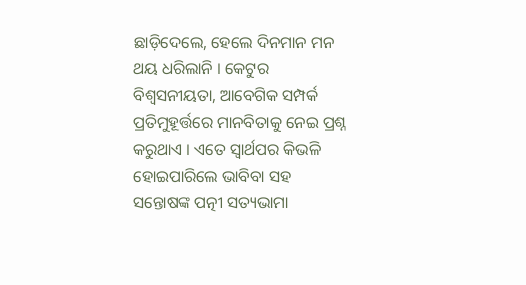ଛାଡ଼ିଦେଲେ, ହେଲେ ଦିନମାନ ମନ ଥୟ ଧରିଲାନି । କେଟୁର ବିଶ୍ୱସନୀୟତା, ଆବେଗିକ ସମ୍ପର୍କ ପ୍ରତିମୁହୂର୍ତ୍ତରେ ମାନବିତାକୁ ନେଇ ପ୍ରଶ୍ନ କରୁଥାଏ । ଏତେ ସ୍ୱାର୍ଥପର କିଭଳି ହୋଇପାରିଲେ ଭାବିବା ସହ ସନ୍ତୋଷଙ୍କ ପତ୍ନୀ ସତ୍ୟଭାମା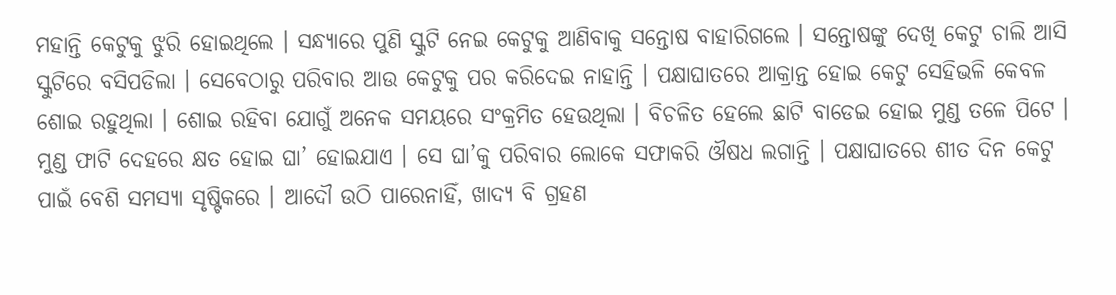ମହାନ୍ତି କେଟୁକୁ ଝୁରି ହୋଇଥିଲେ । ସନ୍ଧ୍ୟାରେ ପୁଣି ସ୍କୁଟି ନେଇ କେଟୁକୁ ଆଣିବାକୁ ସନ୍ତୋଷ ବାହାରିଗଲେ । ସନ୍ତୋଷଙ୍କୁ ଦେଖି କେଟୁ ଚାଲି ଆସି ସ୍କୁଟିରେ ବସିପଡିଲା । ସେବେଠାରୁ ପରିବାର ଆଉ କେଟୁକୁ ପର କରିଦେଇ ନାହାନ୍ତି । ପକ୍ଷାଘାତରେ ଆକ୍ରାନ୍ତ ହୋଇ କେଟୁ ସେହିଭଳି କେବଳ ଶୋଇ ରହୁଥିଲା । ଶୋଇ ରହିବା ଯୋଗୁଁ ଅନେକ ସମୟରେ ସଂକ୍ରମିତ ହେଉଥିଲା । ବିଚଳିତ ହେଲେ ଛାଟି ବାଡେଇ ହୋଇ ମୁଣ୍ଡ ତଳେ ପିଟେ । ମୁଣ୍ଡ ଫାଟି ଦେହରେ କ୍ଷତ ହୋଇ ଘା’ ହୋଇଯାଏ । ସେ ଘା’କୁ ପରିବାର ଲୋକେ ସଫାକରି ଔଷଧ ଲଗାନ୍ତି । ପକ୍ଷାଘାତରେ ଶୀତ ଦିନ କେଟୁ ପାଇଁ ବେଶି ସମସ୍ୟା ସୃଷ୍ଟିକରେ । ଆଦୌ ଉଠି ପାରେନାହିଁ, ଖାଦ୍ୟ ବି ଗ୍ରହଣ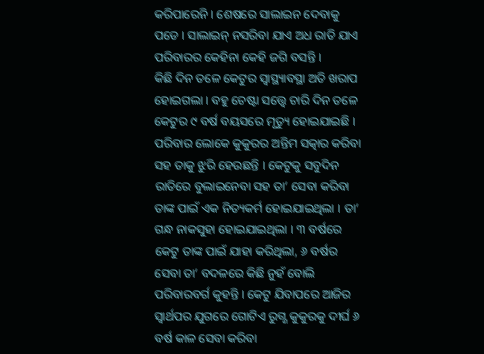କରିପାରେନି । ଶେଷରେ ସାଲାଇନ ଦେବାକୁ ପଡେ । ସାଲାଇନ୍ ନସରିବା ଯାଏ ଅଧ ରାତି ଯାଏ ପରିବାରର କେହିନା କେହି ଜଗି ବସନ୍ତି ।
କିଛି ଦିନ ତଳେ କେଟୁର ସ୍ୱାସ୍ଥ୍ୟାବସ୍ଥା ଅତି ଖରାପ ହୋଇଗଲା । ବହୁ ଚେଷ୍ଟା ସତ୍ତ୍ଵେ ଚାରି ଦିନ ତଳେ କେଟୁର ୯ ବର୍ଷ ବୟସରେ ମୃତ୍ୟୁ ହୋଇଯାଇଛି । ପରିବାର ଲୋକେ କୁକୁରର ଅନ୍ତିମ ସତ୍କାର କରିବା ସହ ତାକୁ ଝୁରି ହେଉଛନ୍ତି । କେଟୁକୁ ସବୁଦିନ ରାତିରେ ବୁଲାଇନେବା ସହ ତା’ ସେବା କରିବା ତାଙ୍କ ପାଇଁ ଏକ ନିତ୍ୟକର୍ମ ହୋଇଯାଇଥିଲା । ତା’ ଗନ୍ଧ ନାକସୁହା ହୋଇଯାଇଥିଲା । ୩ ବର୍ଷରେ କେଟୁ ତାଙ୍କ ପାଇଁ ଯାହା କରିଥିଲା, ୬ ବର୍ଷର ସେବା ତା’ ବଦଳରେ କିଛି ନୁହଁ ବୋଲି ପରିବାରବର୍ଗ କୁହନ୍ତି । କେଟୁ ଯିବାପରେ ଆଜିର ସ୍ୱାର୍ଥପର ଯୁଗରେ ଗୋଟିଏ ରୁଗ୍ଣ କୁକୁରକୁ ଦୀର୍ଘ ୬ ବର୍ଷ କାଳ ସେବା କରିବା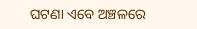ଘଟଣା ଏବେ ଅଞ୍ଚଳରେ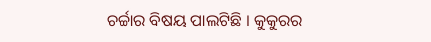ଚର୍ଚ୍ଚାର ବିଷୟ ପାଲଟିଛି । କୁକୁରର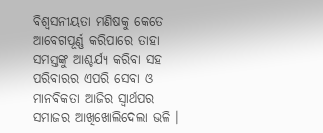ବିଶ୍ୱସନୀୟତା ମଣିଷକୁ କେତେ ଆବେଗପୂର୍ଣ୍ଣ କରିପାରେ ତାହା ସମସ୍ତଙ୍କୁ ଆଶ୍ଚର୍ଯ୍ୟ କରିବା ସହ ପରିବାରର ଏପରି ସେବା ଓ ମାନବିକତା ଆଜିର ସ୍ୱାର୍ଥପର ସମାଜର ଆଖିଖୋଲିଦେଲା ଭଳି ।